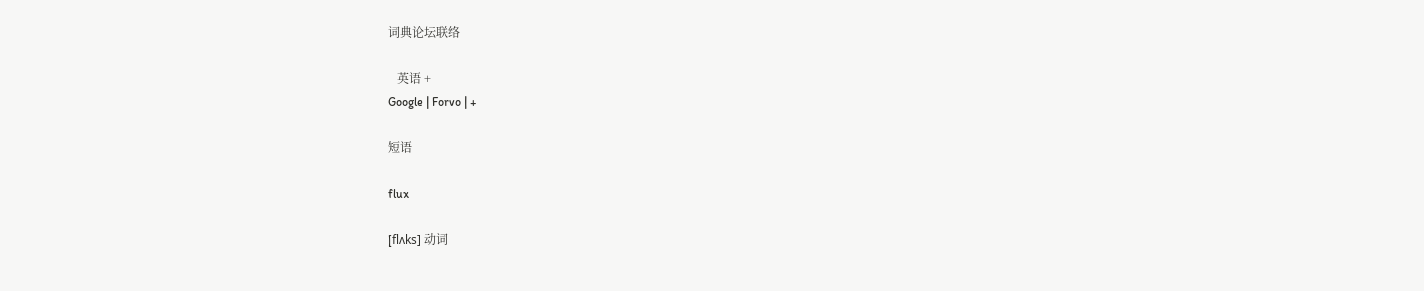词典论坛联络

   英语 +
Google | Forvo | +

短语

flux

[flʌks] 动词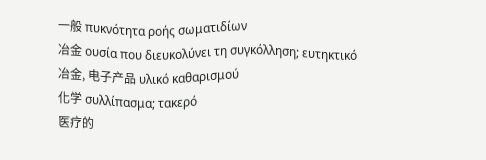一般 πυκνότητα ροής σωματιδίων
冶金 ουσία που διευκολύνει τη συγκόλληση; ευτηκτικό
冶金, 电子产品 υλικό καθαρισμού
化学 συλλίπασμα; τακερό
医疗的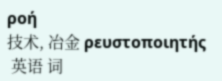ροή
技术, 冶金 ρευστοποιητής
 英语 词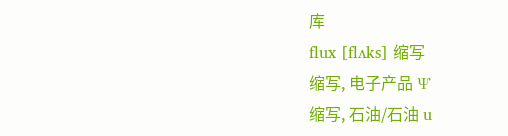库
flux [flʌks] 缩写
缩写, 电子产品 Ψ
缩写, 石油/石油 u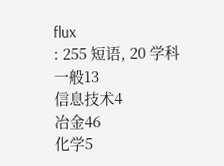flux
: 255 短语, 20 学科
一般13
信息技术4
冶金46
化学5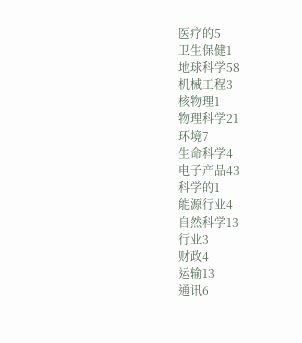医疗的5
卫生保健1
地球科学58
机械工程3
核物理1
物理科学21
环境7
生命科学4
电子产品43
科学的1
能源行业4
自然科学13
行业3
财政4
运输13
通讯6